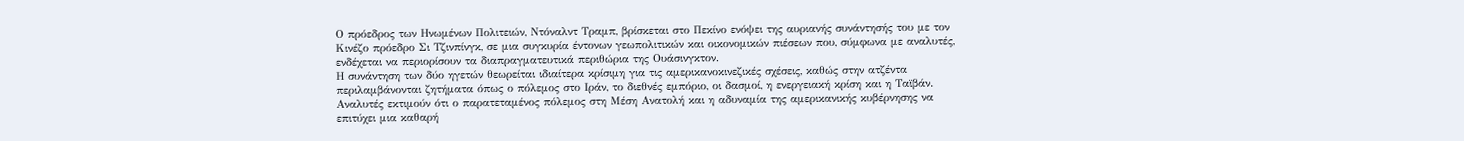Ο πρόεδρος των Ηνωμένων Πολιτειών, Ντόναλντ Τραμπ, βρίσκεται στο Πεκίνο ενόψει της αυριανής συνάντησής του με τον Κινέζο πρόεδρο Σι Τζινπίνγκ, σε μια συγκυρία έντονων γεωπολιτικών και οικονομικών πιέσεων που, σύμφωνα με αναλυτές, ενδέχεται να περιορίσουν τα διαπραγματευτικά περιθώρια της Ουάσινγκτον.
Η συνάντηση των δύο ηγετών θεωρείται ιδιαίτερα κρίσιμη για τις αμερικανοκινεζικές σχέσεις, καθώς στην ατζέντα περιλαμβάνονται ζητήματα όπως ο πόλεμος στο Ιράν, το διεθνές εμπόριο, οι δασμοί, η ενεργειακή κρίση και η Ταϊβάν.
Αναλυτές εκτιμούν ότι ο παρατεταμένος πόλεμος στη Μέση Ανατολή και η αδυναμία της αμερικανικής κυβέρνησης να επιτύχει μια καθαρή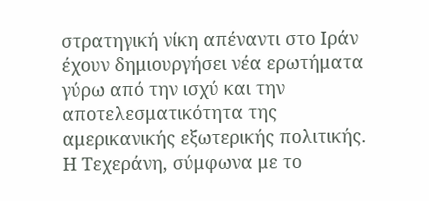στρατηγική νίκη απέναντι στο Ιράν έχουν δημιουργήσει νέα ερωτήματα γύρω από την ισχύ και την αποτελεσματικότητα της αμερικανικής εξωτερικής πολιτικής.
Η Τεχεράνη, σύμφωνα με το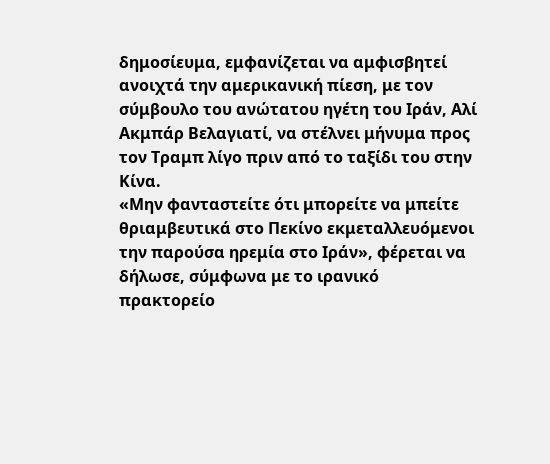δημοσίευμα, εμφανίζεται να αμφισβητεί ανοιχτά την αμερικανική πίεση, με τον σύμβουλο του ανώτατου ηγέτη του Ιράν, Αλί Ακμπάρ Βελαγιατί, να στέλνει μήνυμα προς τον Τραμπ λίγο πριν από το ταξίδι του στην Κίνα.
«Μην φανταστείτε ότι μπορείτε να μπείτε θριαμβευτικά στο Πεκίνο εκμεταλλευόμενοι την παρούσα ηρεμία στο Ιράν», φέρεται να δήλωσε, σύμφωνα με το ιρανικό πρακτορείο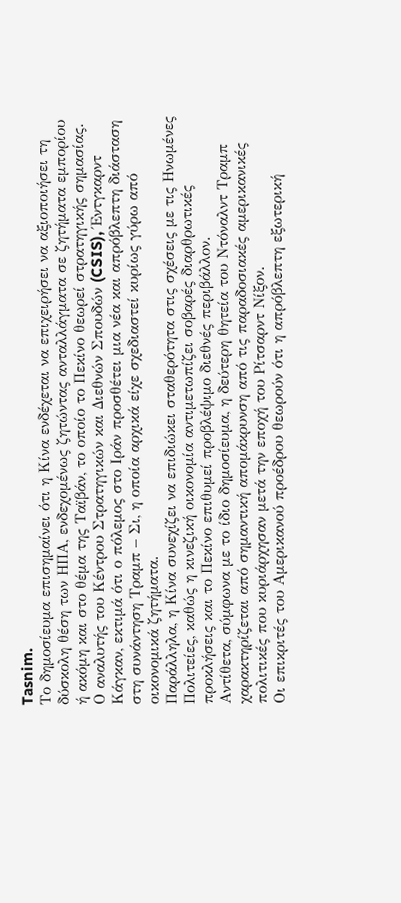Tasnim.
Το δημοσίευμα επισημαίνει ότι η Κίνα ενδέχεται να επιχειρήσει να αξιοποιήσει τη δύσκολη θέση των ΗΠΑ, ενδεχομένως ζητώντας ανταλλάγματα σε ζητήματα εμπορίου ή ακόμη και στο θέμα της Ταϊβάν, το οποίο το Πεκίνο θεωρεί στρατηγικής σημασίας.
Ο αναλυτής του Κέντρου Στρατηγικών και Διεθνών Σπουδών (CSIS), Έντγκαρντ Κάγκαν, εκτιμά ότι ο πόλεμος στο Ιράν προσθέτει μια νέα και απρόβλεπτη διάσταση στη συνάντηση Τραμπ – Σι, η οποία αρχικά είχε σχεδιαστεί κυρίως γύρω από οικονομικά ζητήματα.
Παράλληλα, η Κίνα συνεχίζει να επιδιώκει σταθερότητα στις σχέσεις με τις Ηνωμένες Πολιτείες, καθώς η κινεζική οικονομία αντιμετωπίζει σοβαρές διαρθρωτικές προκλήσεις και το Πεκίνο επιθυμεί προβλέψιμο διεθνές περιβάλλον.
Αντίθετα, σύμφωνα με το ίδιο δημοσίευμα, η δεύτερη θητεία του Ντόναλντ Τραμπ χαρακτηρίζεται από σημαντική απομάκρυνση από τις παραδοσιακές αμερικανικές πολιτικές που κυριάρχησαν μετά την εποχή του Ρίτσαρντ Νίξον.
Οι επικριτές του Αμερικανού προέδρου θεωρούν ότι η απρόβλεπτη εξωτερική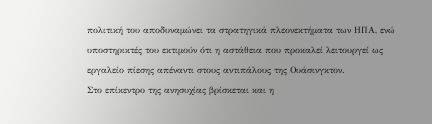πολιτική του αποδυναμώνει τα στρατηγικά πλεονεκτήματα των ΗΠΑ, ενώ υποστηρικτές του εκτιμούν ότι η αστάθεια που προκαλεί λειτουργεί ως εργαλείο πίεσης απέναντι στους αντιπάλους της Ουάσινγκτον.
Στο επίκεντρο της ανησυχίας βρίσκεται και η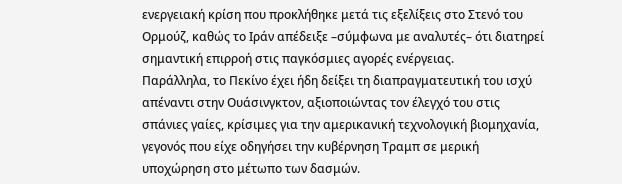ενεργειακή κρίση που προκλήθηκε μετά τις εξελίξεις στο Στενό του Ορμούζ, καθώς το Ιράν απέδειξε –σύμφωνα με αναλυτές– ότι διατηρεί σημαντική επιρροή στις παγκόσμιες αγορές ενέργειας.
Παράλληλα, το Πεκίνο έχει ήδη δείξει τη διαπραγματευτική του ισχύ απέναντι στην Ουάσινγκτον, αξιοποιώντας τον έλεγχό του στις σπάνιες γαίες, κρίσιμες για την αμερικανική τεχνολογική βιομηχανία, γεγονός που είχε οδηγήσει την κυβέρνηση Τραμπ σε μερική υποχώρηση στο μέτωπο των δασμών.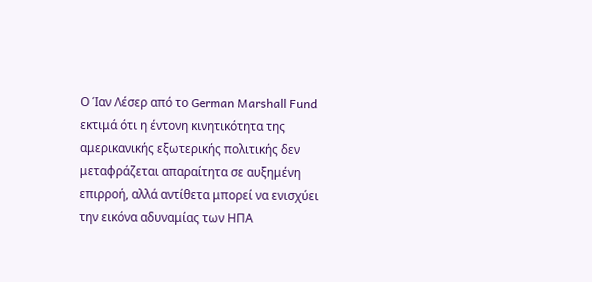Ο Ίαν Λέσερ από το German Marshall Fund εκτιμά ότι η έντονη κινητικότητα της αμερικανικής εξωτερικής πολιτικής δεν μεταφράζεται απαραίτητα σε αυξημένη επιρροή, αλλά αντίθετα μπορεί να ενισχύει την εικόνα αδυναμίας των ΗΠΑ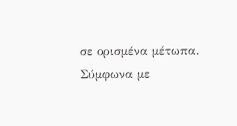σε ορισμένα μέτωπα.
Σύμφωνα με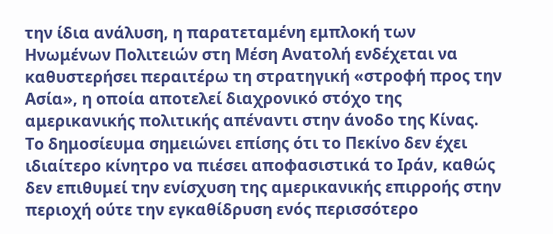την ίδια ανάλυση, η παρατεταμένη εμπλοκή των Ηνωμένων Πολιτειών στη Μέση Ανατολή ενδέχεται να καθυστερήσει περαιτέρω τη στρατηγική «στροφή προς την Ασία», η οποία αποτελεί διαχρονικό στόχο της αμερικανικής πολιτικής απέναντι στην άνοδο της Κίνας.
Το δημοσίευμα σημειώνει επίσης ότι το Πεκίνο δεν έχει ιδιαίτερο κίνητρο να πιέσει αποφασιστικά το Ιράν, καθώς δεν επιθυμεί την ενίσχυση της αμερικανικής επιρροής στην περιοχή ούτε την εγκαθίδρυση ενός περισσότερο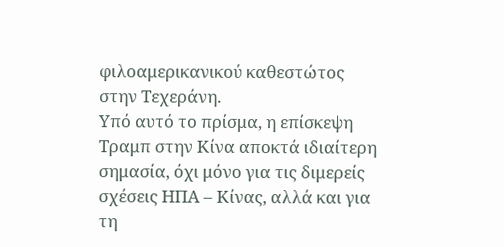φιλοαμερικανικού καθεστώτος στην Τεχεράνη.
Υπό αυτό το πρίσμα, η επίσκεψη Τραμπ στην Κίνα αποκτά ιδιαίτερη σημασία, όχι μόνο για τις διμερείς σχέσεις ΗΠΑ – Κίνας, αλλά και για τη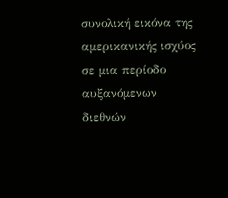συνολική εικόνα της αμερικανικής ισχύος σε μια περίοδο αυξανόμενων διεθνών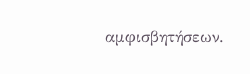αμφισβητήσεων.